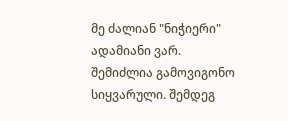მე ძალიან "ნიჭიერი" ადამიანი ვარ. შემიძლია გამოვიგონო სიყვარული. შემდეგ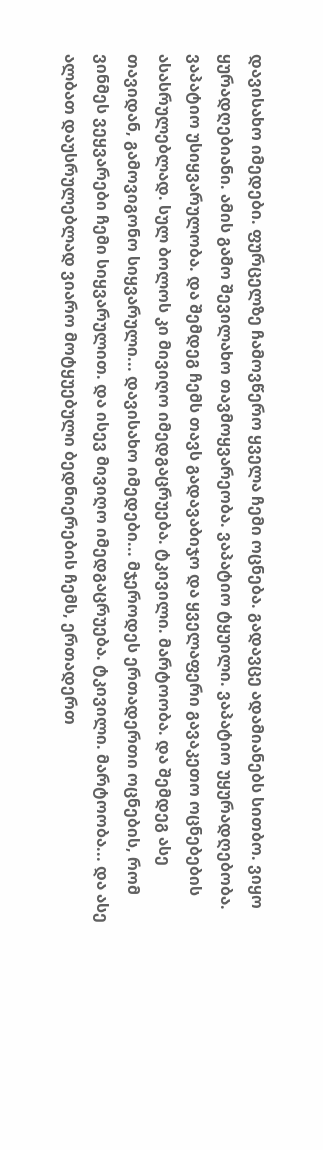დავისახო იმედები. ფურცელზე ჩამოვწერო ყველა ჩემი ოცნება. გადავცე ადამიანებს სითბო. ვიყო ყურადღებიანი. ამის გამო შევილახო თავმოყვარეობა. ვაპატიო ტყუილი. ვაპატიო უყურადღებობა. ვაპატიო უსიყვარულობა. და შემდეგ ჩემს თავს გადავაბიჯო და ყველაფერი გავაკეთო ოცნებების ასასრულებლად. სულ ბოლოს კი მივიღო იმედგაცრუება. ტკივილი. მარტოობა. და შემდეგ ასე თავიდან, გამოვიგონო სიყვარული... დავისახო იმედები... მჯეროდეს ერთადერთი ოცნების, რომ ვინმეს ვეყვარები ჩემი სიყვარულით. და ისევ მივიღო იმედგაცრუება. ტკივილი. მარტოობა... და ასე ალბათ დაუსრულებლად ვიარო მოტყუებული ბედნიერების ჩემს, ერთადერთ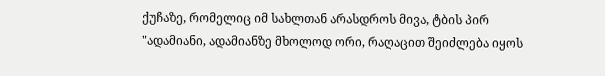ქუჩაზე, რომელიც იმ სახლთან არასდროს მივა, ტბის პირ
"ადამიანი, ადამიანზე მხოლოდ ორი, რაღაცით შეიძლება იყოს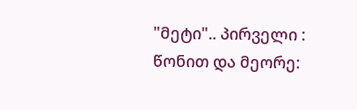"მეტი".. პირველი : წონით და მეორე: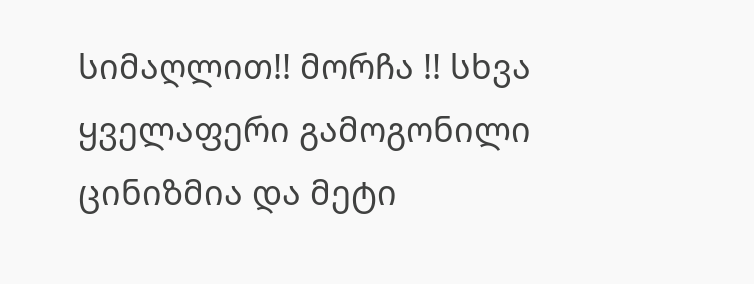სიმაღლით!! მორჩა !! სხვა ყველაფერი გამოგონილი ცინიზმია და მეტი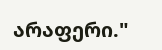არაფერი."